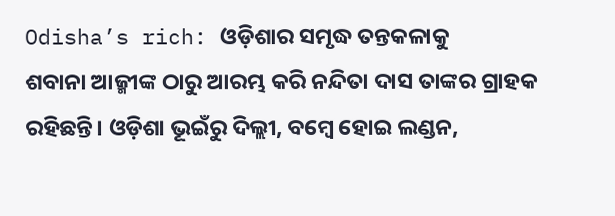Odisha’s rich: ଓଡ଼ିଶାର ସମୃଦ୍ଧ ତନ୍ତକଳାକୁ
ଶବାନା ଆଜ୍ମୀଙ୍କ ଠାରୁ ଆରମ୍ଭ କରି ନନ୍ଦିତା ଦାସ ତାଙ୍କର ଗ୍ରାହକ ରହିଛନ୍ତି। ଓଡ଼ିଶା ଭୂଇଁରୁ ଦିଲ୍ଲୀ, ବମ୍ବେ ହୋଇ ଲଣ୍ଡନ,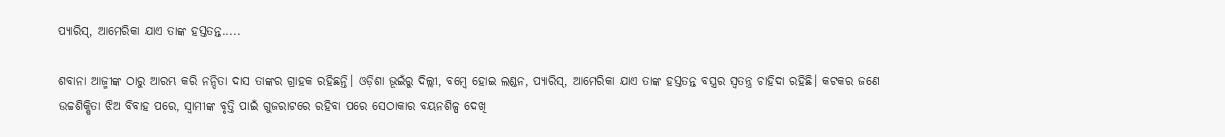ପ୍ୟାରିସ୍, ଆମେରିକା ଯାଏ ତାଙ୍କ ହସ୍ତତନ୍ତ.....

ଶବାନା ଆଜ୍ମୀଙ୍କ ଠାରୁ ଆରମ୍ଭ କରି ନନ୍ଦିତା ଦାସ ତାଙ୍କର ଗ୍ରାହକ ରହିଛନ୍ତି। ଓଡ଼ିଶା ଭୂଇଁରୁ ଦିଲ୍ଲୀ, ବମ୍ବେ ହୋଇ ଲଣ୍ଡନ, ପ୍ୟାରିସ୍, ଆମେରିକା ଯାଏ ତାଙ୍କ ହସ୍ତତନ୍ତ ବସ୍ତ୍ରର ସ୍ବତନ୍ତ୍ର ଚାହିଦା ରହିଛି। କଟକର ଜଣେ ଉଚ୍ଚଶିକ୍ଷିତା ଝିଅ ବିବାହ ପରେ, ସ୍ବାମୀଙ୍କ ବୃତ୍ତି ପାଇଁ ଗୁଜରାଟରେ ରହିବା ପରେ ସେଠାକାର ବୟନଶିଳ୍ପ ଦେଖି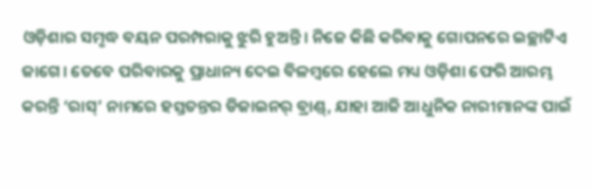ଓଡ଼ିଶାର ସମୃଦ୍ଧ ବୟନ ପରମ୍ପରାକୁ ଝୁରି ହୁଅନ୍ତି। ନିଜେ କିଛି କରିବାକୁ ଗୋପନରେ ଇଚ୍ଛାଟିଏ ଜାଗେ। ତେବେ ପରିବାରକୁ ପ୍ରାଧାନ୍ୟ ଦେଇ ବିଳମ୍ବରେ ହେଲେ ମଧ୍ୟ ଓଡ଼ିଶା ଫେରି ଆରମ୍ଭ କରନ୍ତି ‘ରାସ୍’ ନାମରେ ହସ୍ତତନ୍ତର ଡିଜାଇନର୍ ବ୍ରାଣ୍ଡ୍, ଯାହା ଆଜି ଆଧୁନିକ ନାରୀମାନଙ୍କ ପାଇଁ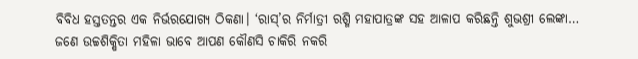ବିବିଧ ହସ୍ତତନ୍ତର ଏକ ନିର୍ଭରଯୋଗ୍ୟ ଠିକଣା। ‘ରାସ୍’ର ନିର୍ମାତ୍ରୀ ରଶ୍ମି ମହାପାତ୍ରଙ୍କ ସହ ଆଳାପ କରିଛନ୍ତି ଶୁଭଶ୍ରୀ ଲେଙ୍କା…
ଜଣେ ଉଚ୍ଚଶିକ୍ଷିତା ମହିଳା ଭାବେ ଆପଣ କୌଣସି ଚାକିରି ନକରି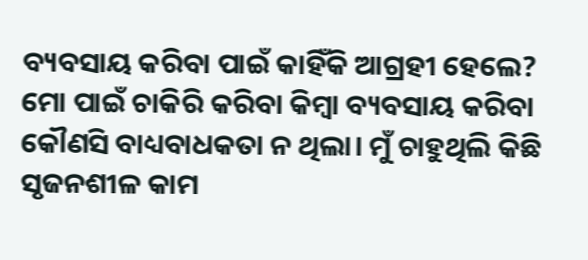ବ୍ୟବସାୟ କରିବା ପାଇଁ କାହିଁକି ଆଗ୍ରହୀ ହେଲେ?
ମୋ ପାଇଁ ଚାକିରି କରିବା କିମ୍ବା ବ୍ୟବସାୟ କରିବା କୌଣସି ବାଧ୍ୟବାଧକତା ନ ଥିଲା। ମୁଁ ଚାହୁଥିଲି କିଛି ସୃଜନଶୀଳ କାମ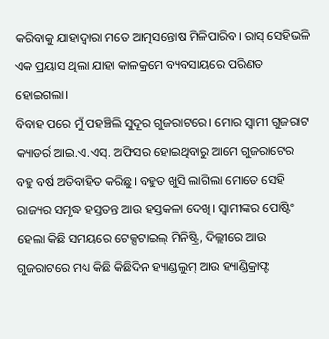କରିବାକୁ ଯାହାଦ୍ବାରା ମତେ ଆତ୍ମସନ୍ତୋଷ ମିଳିପାରିବ। ରାସ୍ ସେହିଭଳି ଏକ ପ୍ରୟାସ ଥିଲା ଯାହା କାଳକ୍ରମେ ବ୍ୟବସାୟରେ ପରିଣତ ହୋଇଗଲା।
ବିବାହ ପରେ ମୁଁ ପହଞ୍ଚିଲି ସୁଦୂର ଗୁଜରାଟରେ। ମୋର ସ୍ବାମୀ ଗୁଜରାଟ କ୍ୟାଡର୍ର ଆଇ.ଏ.ଏସ୍. ଅଫିସର ହୋଇଥିବାରୁ ଆମେ ଗୁଜରାଟେର ବହୁ ବର୍ଷ ଅତିବାହିତ କରିଛୁ। ବହୁତ ଖୁସି ଲାଗିଲା ମୋତେ ସେହି ରାଜ୍ୟର ସମୃଦ୍ଧ ହସ୍ତତନ୍ତ ଆଉ ହସ୍ତକଳା ଦେଖି। ସ୍ବାମୀଙ୍କର ପୋଷ୍ଟିଂ ହେଲା କିଛି ସମୟରେ ଟେକ୍ସଟାଇଲ୍ ମିନିଷ୍ଟ୍ରି, ଦିଲ୍ଲୀରେ ଆଉ ଗୁଜରାଟରେ ମଧ୍ୟ କିଛି କିଛିଦିନ ହ୍ୟାଣ୍ଡଲୁମ୍ ଆଉ ହ୍ୟାଣ୍ଡିକ୍ରାଫ୍ଟ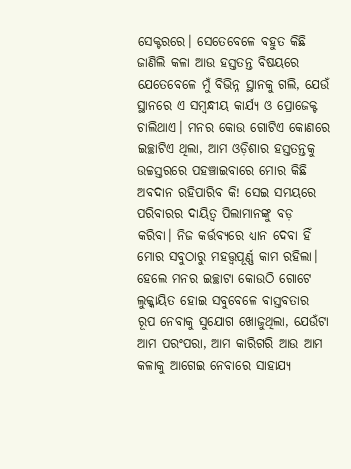ସେକ୍ଟରରେ। ସେତେବେଳେ ବହୁତ କିଛି ଜାଣିଲି କଳା ଆଉ ହସ୍ତତନ୍ତ ବିଷୟରେ ଯେତେବେଳେ ମୁଁ ବିଭିନ୍ନ ସ୍ଥାନକୁ ଗଲି, ଯେଉଁ ସ୍ଥାନରେ ଏ ସମ୍ବନ୍ଧୀୟ କାର୍ଯ୍ୟ ଓ ପ୍ରୋଜେକ୍ଟ ଚାଲିଥାଏ। ମନର କୋଉ ଗୋଟିଏ କୋଣରେ ଇଚ୍ଛାଟିଏ ଥିଲା, ଆମ ଓଡ଼ିଶାର ହସ୍ତତନ୍ତକୁ ଉଚ୍ଚସ୍ତରରେ ପହଞ୍ଚାଇବାରେ ମୋର କିଛି ଅବଦାନ ରହିପାରିବ କି! ସେଇ ସମୟରେ ପରିବାରର ଦାୟିତ୍ବ ପିଲାମାନଙ୍କୁ ବଡ଼ କରିବା। ନିଜ କର୍ତ୍ତବ୍ୟରେ ଧ୍ୟାନ ଦେବା ହିଁ ମୋର ସବୁଠାରୁ ମହତ୍ତ୍ବପୂର୍ଣ୍ଣ କାମ ରହିଲା। ହେଲେ ମନର ଇଚ୍ଛାଟା କୋଉଠି ଗୋଟେ ଲୁକ୍କାୟିତ ହୋଇ ସବୁବେଳେ ବାସ୍ତବତାର ରୂପ ନେବାକୁ ସୁଯୋଗ ଖୋଜୁଥିଲା, ଯେଉଁଟା ଆମ ପରଂପରା, ଆମ କାରିଗରି ଆଉ ଆମ କଳାକୁ ଆଗେଇ ନେବାରେ ସାହାଯ୍ୟ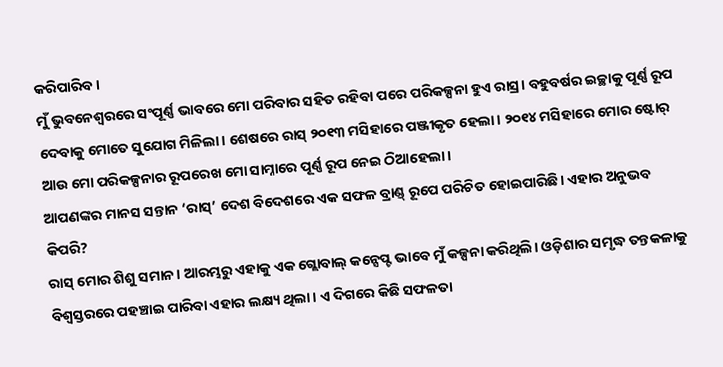କରିପାରିବ।
ମୁଁ ଭୁବନେଶ୍ବରରେ ସଂପୂର୍ଣ୍ଣ ଭାବରେ ମୋ ପରିବାର ସହିତ ରହିବା ପରେ ପରିକଳ୍ପନା ହୁଏ ରାସ୍ର। ବହୁବର୍ଷର ଇଚ୍ଛାକୁ ପୂର୍ଣ୍ଣ ରୂପ ଦେବାକୁ ମୋତେ ସୁଯୋଗ ମିଳିଲା। ଶେଷରେ ରାସ୍ ୨୦୧୩ ମସିହାରେ ପଞ୍ଜୀକୃତ ହେଲା। ୨୦୧୪ ମସିହାରେ ମୋର ଷ୍ଟୋର୍ ଆଉ ମୋ ପରିକଳ୍ପନାର ରୂପରେଖ ମୋ ସାମ୍ନାରେ ପୂର୍ଣ୍ଣ ରୂପ ନେଇ ଠିଆହେଲା।
ଆପଣଙ୍କର ମାନସ ସନ୍ତାନ ‘ରାସ୍’ ଦେଶ ବିଦେଶରେ ଏକ ସଫଳ ବ୍ରାଣ୍ଡ୍ ରୂପେ ପରିଚିତ ହୋଇପାରିଛି। ଏହାର ଅନୁଭବ କିପରି?
ରାସ୍ ମୋର ଶିଶୁ ସମାନ। ଆରମ୍ଭରୁ ଏହାକୁ ଏକ ଗ୍ଲୋବାଲ୍ କନ୍ସେପ୍ଟ ଭାବେ ମୁଁ କଳ୍ପନା କରିଥିଲି। ଓଡ଼ିଶାର ସମୃଦ୍ଧ ତନ୍ତକଳାକୁ ବିଶ୍ବସ୍ତରରେ ପହଞ୍ଚାଇ ପାରିବା ଏହାର ଲକ୍ଷ୍ୟ ଥିଲା। ଏ ଦିଗରେ କିଛି ସଫଳତା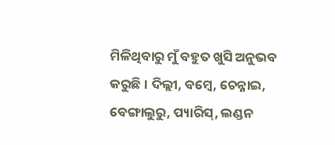ମିଳିଥିବାରୁ ମୁଁ ବହୁତ ଖୁସି ଅନୁଭବ କରୁଛି। ଦିଲ୍ଲୀ, ବମ୍ବେ, ଚେନ୍ନାଇ, ବେଙ୍ଗାଲୁରୁ, ପ୍ୟାରିସ୍, ଲଣ୍ଡନ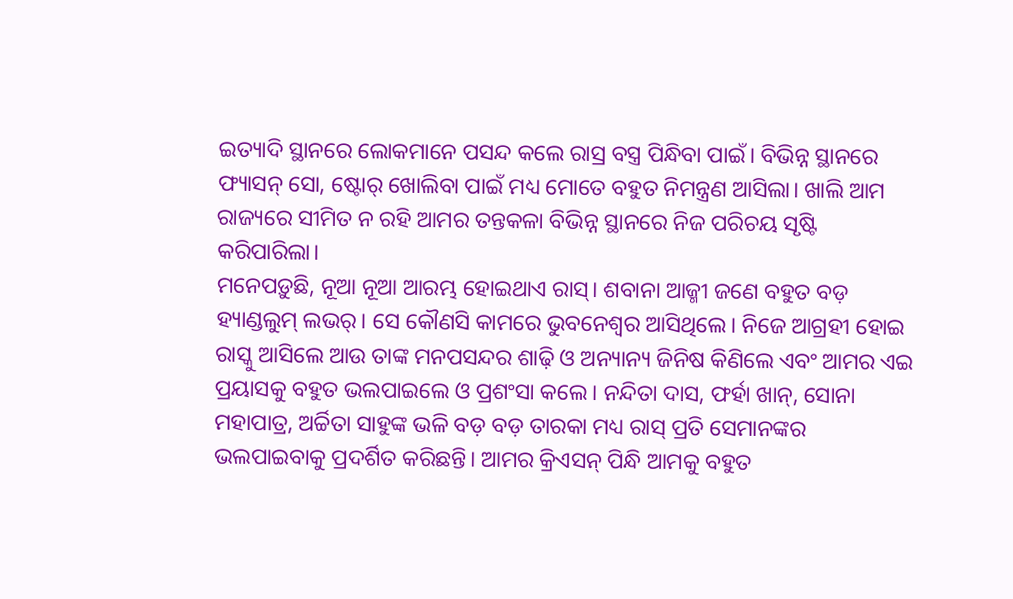ଇତ୍ୟାଦି ସ୍ଥାନରେ ଲୋକମାନେ ପସନ୍ଦ କଲେ ରାସ୍ର ବସ୍ତ୍ର ପିନ୍ଧିବା ପାଇଁ। ବିଭିନ୍ନ ସ୍ଥାନରେ ଫ୍ୟାସନ୍ ସୋ, ଷ୍ଟୋର୍ ଖୋଲିବା ପାଇଁ ମଧ୍ୟ ମୋତେ ବହୁତ ନିମନ୍ତ୍ରଣ ଆସିଲା। ଖାଲି ଆମ ରାଜ୍ୟରେ ସୀମିତ ନ ରହି ଆମର ତନ୍ତକଳା ବିଭିନ୍ନ ସ୍ଥାନରେ ନିଜ ପରିଚୟ ସୃଷ୍ଟି କରିପାରିଲା।
ମନେପଡ଼ୁଛି, ନୂଆ ନୂଆ ଆରମ୍ଭ ହୋଇଥାଏ ରାସ୍। ଶବାନା ଆଜ୍ମୀ ଜଣେ ବହୁତ ବଡ଼ ହ୍ୟାଣ୍ଡଲୁମ୍ ଲଭର୍। ସେ କୌଣସି କାମରେ ଭୁବନେଶ୍ବର ଆସିଥିଲେ। ନିଜେ ଆଗ୍ରହୀ ହୋଇ ରାସ୍କୁ ଆସିଲେ ଆଉ ତାଙ୍କ ମନପସନ୍ଦର ଶାଢ଼ି ଓ ଅନ୍ୟାନ୍ୟ ଜିନିଷ କିଣିଲେ ଏବଂ ଆମର ଏଇ ପ୍ରୟାସକୁ ବହୁତ ଭଲପାଇଲେ ଓ ପ୍ରଶଂସା କଲେ। ନନ୍ଦିତା ଦାସ, ଫର୍ହା ଖାନ୍, ସୋନା ମହାପାତ୍ର, ଅର୍ଚ୍ଚିତା ସାହୁଙ୍କ ଭଳି ବଡ଼ ବଡ଼ ତାରକା ମଧ୍ୟ ରାସ୍ ପ୍ରତି ସେମାନଙ୍କର ଭଲପାଇବାକୁ ପ୍ରଦର୍ଶିତ କରିଛନ୍ତି। ଆମର କ୍ରିଏସନ୍ ପିନ୍ଧି ଆମକୁ ବହୁତ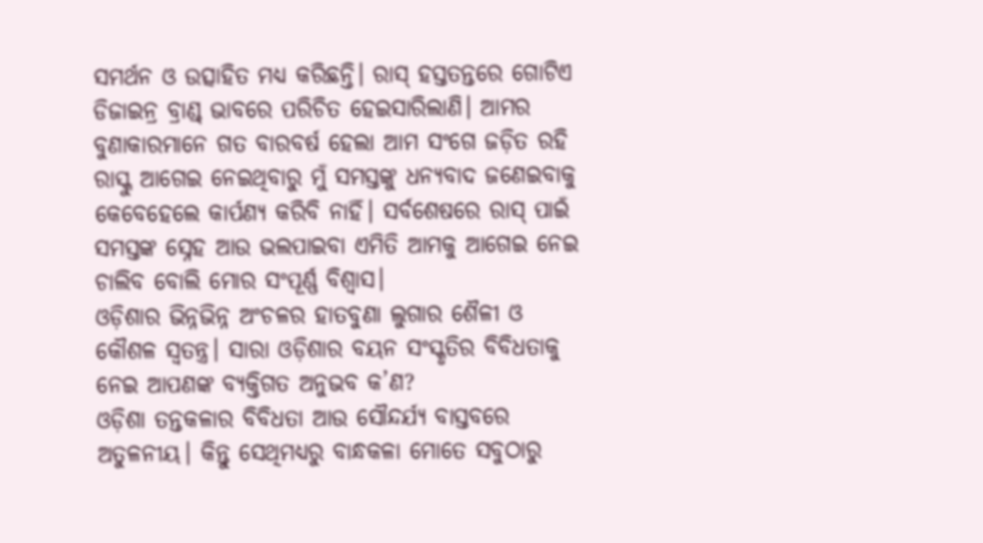ସମର୍ଥନ ଓ ଉତ୍ସାହିତ ମଧ୍ୟ କରିଛନ୍ତି। ରାସ୍ ହସ୍ତତନ୍ତରେ ଗୋଟିଏ ଡିଜାଇନ୍ର ବ୍ରାଣ୍ଡ୍ ଭାବରେ ପରିଚିତ ହେଇସାରିଲାଣି। ଆମର ବୁଣାକାରମାନେ ଗତ ବାରବର୍ଷ ହେଲା ଆମ ସଂଗେ ଜଡ଼ିତ ରହି ରାସ୍କୁ ଆଗେଇ ନେଇଥିବାରୁ ମୁଁ ସମସ୍ତଙ୍କୁ ଧନ୍ୟବାଦ ଜଣେଇବାକୁ କେବେହେଲେ କାର୍ପଣ୍ୟ କରିବି ନାହିଁ। ସର୍ବଶେଷରେ ରାସ୍ ପାଇଁ ସମସ୍ତଙ୍କ ସ୍ନେହ ଆଉ ଭଲପାଇବା ଏମିତି ଆମକୁ ଆଗେଇ ନେଇ ଚାଲିବ ବୋଲି ମୋର ସଂପୂର୍ଣ୍ଣ ବିଶ୍ବାସ।
ଓଡ଼ିଶାର ଭିନ୍ନଭିନ୍ନ ଅଂଚଳର ହାତବୁଣା ଲୁଗାର ଶୈଳୀ ଓ କୌଶଳ ସ୍ବତନ୍ତ୍ର। ସାରା ଓଡ଼ିଶାର ବୟନ ସଂସ୍କୃତିର ବିବିଧତାକୁ ନେଇ ଆପଣଙ୍କ ବ୍ୟକ୍ତିଗତ ଅନୁଭବ କ’ଣ?
ଓଡ଼ିଶା ତନ୍ତକଳାର ବିବିଧତା ଆଉ ସୌନ୍ଦର୍ଯ୍ୟ ବାସ୍ତବରେ ଅତୁଳନୀୟ। କିନ୍ତୁ ସେଥିମଧ୍ୟରୁ ବାନ୍ଧକଳା ମୋତେ ସବୁଠାରୁ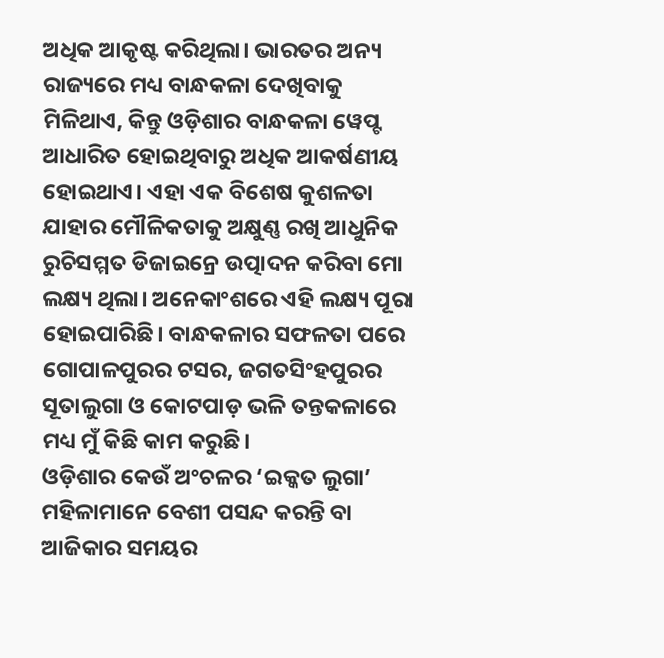ଅଧିକ ଆକୃଷ୍ଟ କରିଥିଲା। ଭାରତର ଅନ୍ୟ ରାଜ୍ୟରେ ମଧ୍ୟ ବାନ୍ଧକଳା ଦେଖିବାକୁ ମିଳିଥାଏ, କିନ୍ତୁ ଓଡ଼ିଶାର ବାନ୍ଧକଳା ୱେପ୍ଟ ଆଧାରିତ ହୋଇଥିବାରୁ ଅଧିକ ଆକର୍ଷଣୀୟ ହୋଇଥାଏ। ଏହା ଏକ ବିଶେଷ କୁଶଳତା ଯାହାର ମୌଳିକତାକୁ ଅକ୍ଷୁଣ୍ଣ ରଖି ଆଧୁନିକ ରୁଚିସମ୍ମତ ଡିଜାଇନ୍ରେ ଉତ୍ପାଦନ କରିବା ମୋ ଲକ୍ଷ୍ୟ ଥିଲା। ଅନେକାଂଶରେ ଏହି ଲକ୍ଷ୍ୟ ପୂରା ହୋଇପାରିଛି। ବାନ୍ଧକଳାର ସଫଳତା ପରେ ଗୋପାଳପୁରର ଟସର, ଜଗତସିଂହପୁରର ସୂତାଲୁଗା ଓ କୋଟପାଡ଼ ଭଳି ତନ୍ତକଳାରେ ମଧ୍ୟ ମୁଁ କିଛି କାମ କରୁଛି।
ଓଡ଼ିଶାର କେଉଁ ଅଂଚଳର ‘ଇକ୍କତ ଲୁଗା’ ମହିଳାମାନେ ବେଶୀ ପସନ୍ଦ କରନ୍ତି ବା ଆଜିକାର ସମୟର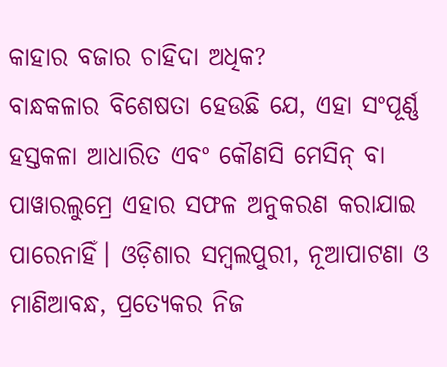କାହାର ବଜାର ଚାହିଦା ଅଧିକ?
ବାନ୍ଧକଳାର ବିଶେଷତା ହେଉଛି ଯେ, ଏହା ସଂପୂର୍ଣ୍ଣ ହସ୍ତକଳା ଆଧାରିତ ଏବଂ କୌଣସି ମେସିନ୍ ବା ପାୱାରଲୁମ୍ରେ ଏହାର ସଫଳ ଅନୁକରଣ କରାଯାଇ ପାରେନାହିଁ। ଓଡ଼ିଶାର ସମ୍ବଲପୁରୀ, ନୂଆପାଟଣା ଓ ମାଣିଆବନ୍ଧ, ପ୍ରତ୍ୟେକର ନିଜ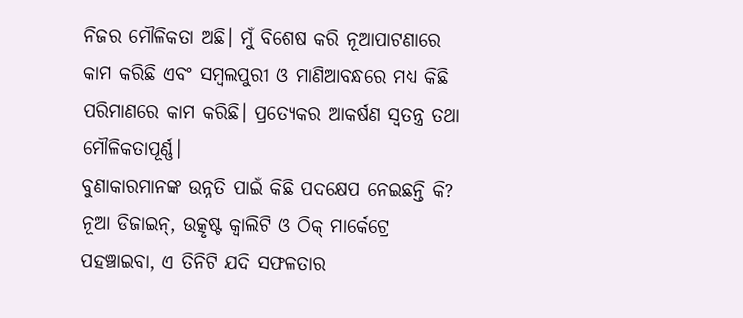ନିଜର ମୌଳିକତା ଅଛି। ମୁଁ ବିଶେଷ କରି ନୂଆପାଟଣାରେ କାମ କରିଛି ଏବଂ ସମ୍ବଲପୁରୀ ଓ ମାଣିଆବନ୍ଧରେ ମଧ୍ୟ କିଛି ପରିମାଣରେ କାମ କରିଛି। ପ୍ରତ୍ୟେକର ଆକର୍ଷଣ ସ୍ବତନ୍ତ୍ର ତଥା ମୌଳିକତାପୂର୍ଣ୍ଣ।
ବୁଣାକାରମାନଙ୍କ ଉନ୍ନତି ପାଇଁ କିଛି ପଦକ୍ଷେପ ନେଇଛନ୍ତି କି?
ନୂଆ ଡିଜାଇନ୍, ଉତ୍କୃଷ୍ଟ କ୍ବାଲିଟି ଓ ଠିକ୍ ମାର୍କେଟ୍ରେ ପହଞ୍ଚାଇବା, ଏ ତିନିଟି ଯଦି ସଫଳତାର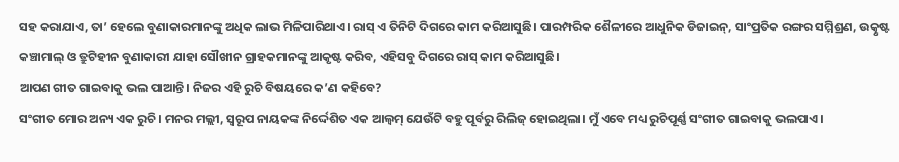ସହ କରାଯାଏ, ତା’ ହେଲେ ବୁଣାକାରମାନଙ୍କୁ ଅଧିକ ଲାଭ ମିଳିପାରିଥାଏ। ରାସ୍ ଏ ତିନିଟି ଦିଗରେ କାମ କରିଆସୁଛି। ପାରମ୍ପରିକ ଶୈଳୀରେ ଆଧୁନିକ ଡିଜାଇନ୍, ସାଂପ୍ରତିକ ରଙ୍ଗର ସମ୍ମିଶ୍ରଣ, ଉତ୍କୃଷ୍ଟ କଞ୍ଚାମାଲ୍ ଓ ତ୍ରୁଟିହୀନ ବୁଣାକାରୀ ଯାହା ସୌଖୀନ ଗ୍ରାହକମାନଙ୍କୁ ଆକୃଷ୍ଟ କରିବ, ଏହିସବୁ ଦିଗରେ ରାସ୍ କାମ କରିଆସୁଛି।
ଆପଣ ଗୀତ ଗାଇବାକୁ ଭଲ ପାଆନ୍ତି। ନିଜର ଏହି ରୁଚି ବିଷୟରେ କ’ଣ କହିବେ?
ସଂଗୀତ ମୋର ଅନ୍ୟ ଏକ ରୁଚି। ମନର ମଲ୍ଲୀ, ସ୍ବରୂପ ନାୟକଙ୍କ ନିର୍ଦ୍ଦେଶିତ ଏକ ଆଲ୍ବମ୍ ଯେଉଁଟି ବହୁ ପୂର୍ବରୁ ରିଲିଜ୍ ହୋଇଥିଲା। ମୁଁ ଏବେ ମଧ୍ୟ ରୁଚିପୂର୍ଣ୍ଣ ସଂଗୀତ ଗାଇବାକୁ ଭଲପାଏ।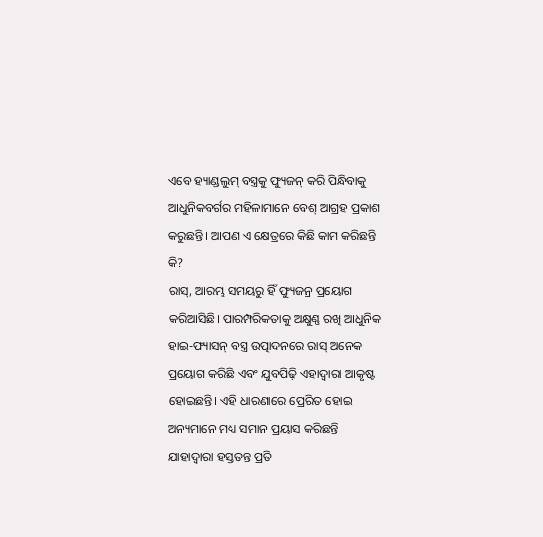ଏବେ ହ୍ୟାଣ୍ଡଲୁମ୍ ବସ୍ତ୍ରକୁ ଫ୍ୟୁଜନ୍ କରି ପିନ୍ଧିବାକୁ ଆଧୁନିକବର୍ଗର ମହିଳାମାନେ ବେଶ୍ ଆଗ୍ରହ ପ୍ରକାଶ କରୁଛନ୍ତି। ଆପଣ ଏ କ୍ଷେତ୍ରରେ କିଛି କାମ କରିଛନ୍ତି କି?
ରାସ୍, ଆରମ୍ଭ ସମୟରୁ ହିଁ ଫ୍ୟୁଜନ୍ର ପ୍ରୟୋଗ କରିଆସିଛି। ପାରମ୍ପରିକତାକୁ ଅକ୍ଷୁଣ୍ଣ ରଖି ଆଧୁନିକ ହାଇ-ଫ୍ୟାସନ୍ ବସ୍ତ୍ର ଉତ୍ପାଦନରେ ରାସ୍ ଅନେକ ପ୍ରୟୋଗ କରିଛି ଏବଂ ଯୁବପିଢ଼ି ଏହାଦ୍ବାରା ଆକୃଷ୍ଟ ହୋଇଛନ୍ତି। ଏହି ଧାରଣାରେ ପ୍ରେରିତ ହୋଇ ଅନ୍ୟମାନେ ମଧ୍ୟ ସମାନ ପ୍ରୟାସ କରିଛନ୍ତି ଯାହାଦ୍ବାରା ହସ୍ତତନ୍ତ ପ୍ରତି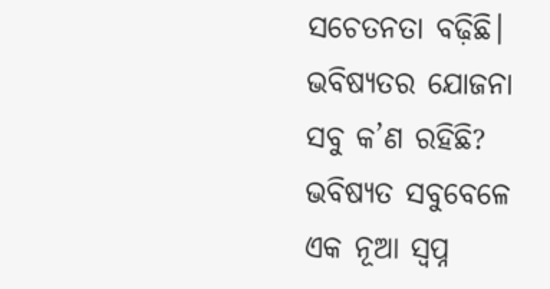ସଚେତନତା ବଢ଼ିଛି।
ଭବିଷ୍ୟତର ଯୋଜନା ସବୁ କ’ଣ ରହିଛି?
ଭବିଷ୍ୟତ ସବୁବେଳେ ଏକ ନୂଆ ସ୍ବପ୍ନ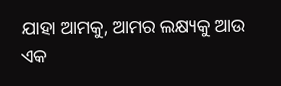ଯାହା ଆମକୁ, ଆମର ଲକ୍ଷ୍ୟକୁ ଆଉ ଏକ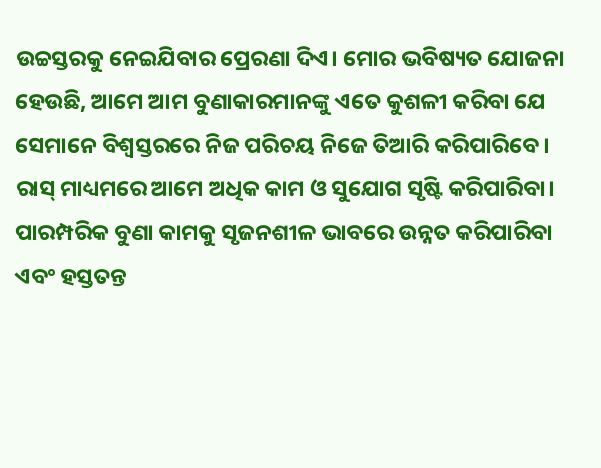ଉଚ୍ଚସ୍ତରକୁ ନେଇଯିବାର ପ୍ରେରଣା ଦିଏ। ମୋର ଭବିଷ୍ୟତ ଯୋଜନା ହେଉଛି, ଆମେ ଆମ ବୁଣାକାରମାନଙ୍କୁ ଏତେ କୁଶଳୀ କରିବା ଯେ ସେମାନେ ବିଶ୍ବସ୍ତରରେ ନିଜ ପରିଚୟ ନିଜେ ତିଆରି କରିପାରିବେ। ରାସ୍ ମାଧ୍ୟମରେ ଆମେ ଅଧିକ କାମ ଓ ସୁଯୋଗ ସୃଷ୍ଟି କରିପାରିବା। ପାରମ୍ପରିକ ବୁଣା କାମକୁ ସୃଜନଶୀଳ ଭାବରେ ଉନ୍ନତ କରିପାରିବା ଏବଂ ହସ୍ତତନ୍ତ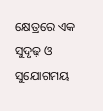କ୍ଷେତ୍ରରେ ଏକ ସୁଦୃଢ଼ ଓ ସୁଯୋଗମୟ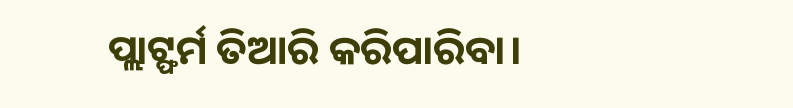ପ୍ଲାଟ୍ଫର୍ମ ତିଆରି କରିପାରିବା।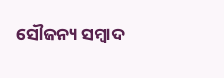ସୌଜନ୍ୟ ସମ୍ବାଦ